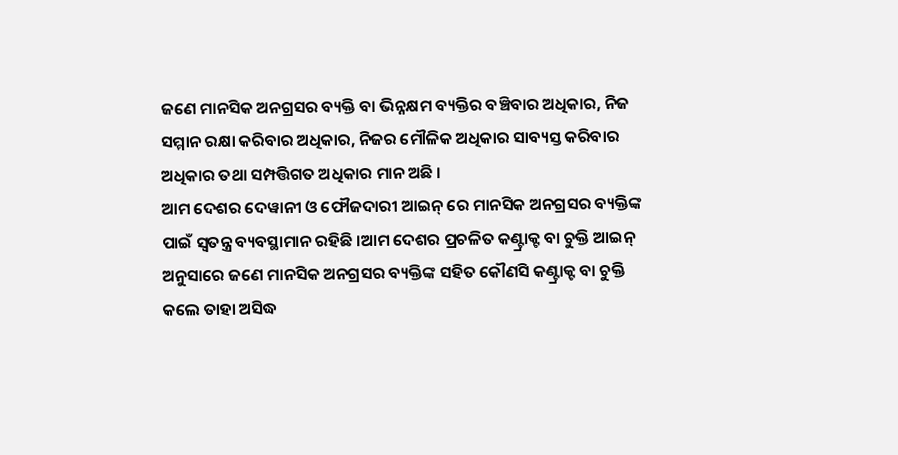ଜଣେ ମାନସିକ ଅନଗ୍ରସର ବ୍ୟକ୍ତି ବା ଭିନ୍ନକ୍ଷମ ବ୍ୟକ୍ତିର ବଞ୍ଚିବାର ଅଧିକାର, ନିଜ ସମ୍ମାନ ରକ୍ଷା କରିବାର ଅଧିକାର, ନିଜର ମୌଳିକ ଅଧିକାର ସାବ୍ୟସ୍ତ କରିବାର ଅଧିକାର ତଥା ସମ୍ପତ୍ତିଗତ ଅଧିକାର ମାନ ଅଛି ।
ଆମ ଦେଶର ଦେୱାନୀ ଓ ଫୌଜଦାରୀ ଆଇନ୍ ରେ ମାନସିକ ଅନଗ୍ରସର ବ୍ୟକ୍ତିଙ୍କ ପାଇଁ ସ୍ଵତନ୍ତ୍ର ବ୍ୟବସ୍ଥାମାନ ରହିଛି ।ଆମ ଦେଶର ପ୍ରଚଳିତ କଣ୍ଟ୍ରାକ୍ଟ ବା ଚୁକ୍ତି ଆଇନ୍ ଅନୁସାରେ ଜଣେ ମାନସିକ ଅନଗ୍ରସର ବ୍ୟକ୍ତିଙ୍କ ସହିତ କୌଣସି କଣ୍ଟ୍ରାକ୍ଟ ବା ଚୁକ୍ତି କଲେ ତାହା ଅସିଦ୍ଧ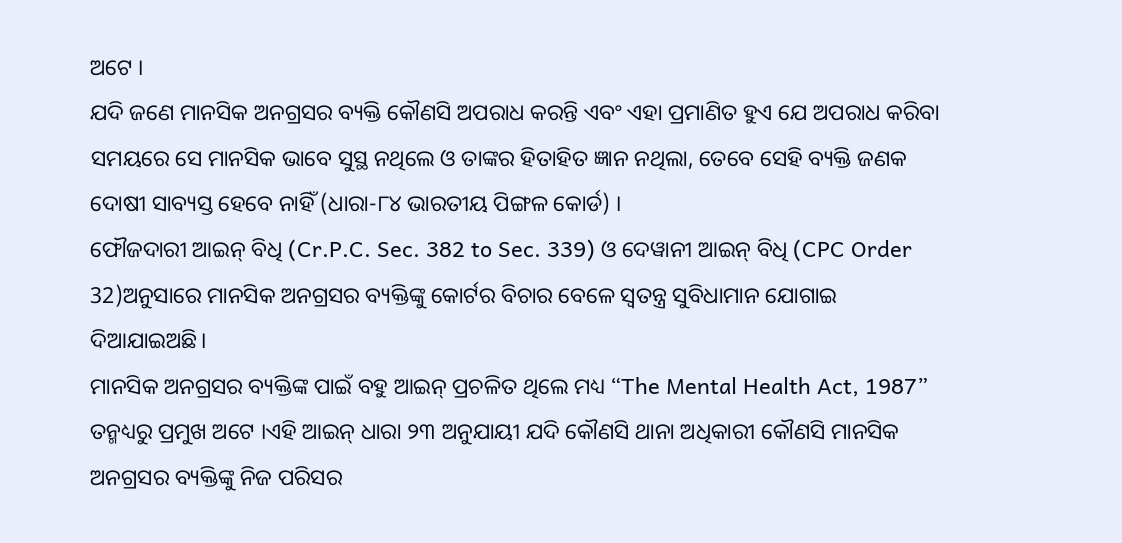ଅଟେ ।
ଯଦି ଜଣେ ମାନସିକ ଅନଗ୍ରସର ବ୍ୟକ୍ତି କୌଣସି ଅପରାଧ କରନ୍ତି ଏବଂ ଏହା ପ୍ରମାଣିତ ହୁଏ ଯେ ଅପରାଧ କରିବା ସମୟରେ ସେ ମାନସିକ ଭାବେ ସୁସ୍ଥ ନଥିଲେ ଓ ତାଙ୍କର ହିତାହିତ ଜ୍ଞାନ ନଥିଲା, ତେବେ ସେହି ବ୍ୟକ୍ତି ଜଣକ ଦୋଷୀ ସାବ୍ୟସ୍ତ ହେବେ ନାହିଁ (ଧାରା-୮୪ ଭାରତୀୟ ପିଙ୍ଗଳ କୋର୍ଡ) ।
ଫୌଜଦାରୀ ଆଇନ୍ ବିଧି (Cr.P.C. Sec. 382 to Sec. 339) ଓ ଦେୱାନୀ ଆଇନ୍ ବିଧି (CPC Order 32)ଅନୁସାରେ ମାନସିକ ଅନଗ୍ରସର ବ୍ୟକ୍ତିଙ୍କୁ କୋର୍ଟର ବିଚାର ବେଳେ ସ୍ଵତନ୍ତ୍ର ସୁବିଧାମାନ ଯୋଗାଇ ଦିଆଯାଇଅଛି।
ମାନସିକ ଅନଗ୍ରସର ବ୍ୟକ୍ତିଙ୍କ ପାଇଁ ବହୁ ଆଇନ୍ ପ୍ରଚଳିତ ଥିଲେ ମଧ୍ୟ “The Mental Health Act, 1987” ତନ୍ମଧ୍ୟରୁ ପ୍ରମୁଖ ଅଟେ ।ଏହି ଆଇନ୍ ଧାରା ୨୩ ଅନୁଯାୟୀ ଯଦି କୌଣସି ଥାନା ଅଧିକାରୀ କୌଣସି ମାନସିକ ଅନଗ୍ରସର ବ୍ୟକ୍ତିଙ୍କୁ ନିଜ ପରିସର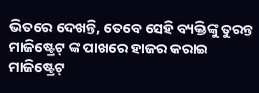ଭିତରେ ଦେଖନ୍ତି, ତେବେ ସେହି ବ୍ୟକ୍ତିଙ୍କୁ ତୁରନ୍ତ ମାଜିଷ୍ଟ୍ରେଟ୍ ଙ୍କ ପାଖରେ ହାଜର କରାଇ ମାଜିଷ୍ଟ୍ରେଟ୍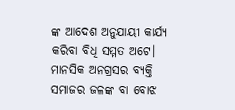ଙ୍କ ଆଦେଶ ଅନୁଯାୟୀ କାର୍ଯ୍ୟ କରିବା ବିଧି ସମ୍ମତ ଅଟେ।
ମାନସିକ ଅନଗ୍ରସର ବ୍ୟକ୍ତି ସମାଜର ଜଳଙ୍କ ବା ବୋଝ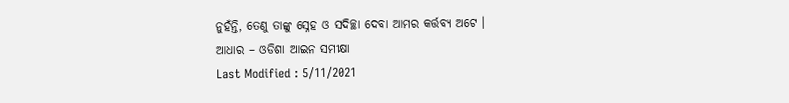ନୁହଁନ୍ତି, ତେଣୁ ତାଙ୍କୁ ସ୍ନେହ ଓ ସଦିଚ୍ଛା ଦେବା ଆମର କର୍ତ୍ତବ୍ୟ ଅଟେ ।
ଆଧାର – ଓଡିଶା ଆଇନ ସମୀକ୍ଷା
Last Modified : 5/11/2021